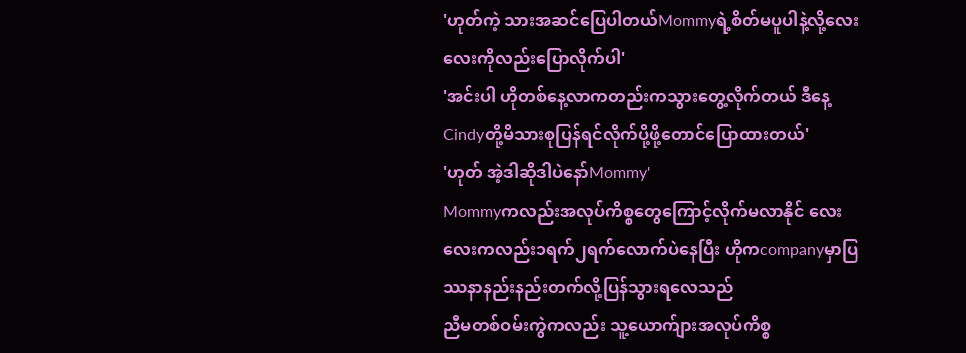'ဟုတ်ကဲ့ သားအဆင်ပြေပါတယ်Mommyရဲ့စိတ်မပူပါနဲ့လို့လေးလေးကိုလည်းပြောလိုက်ပါ'
'အင်းပါ ဟိုတစ်နေ့လာကတည်းကသွားတွေ့လိုက်တယ် ဒီနေ့Cindyတို့မိသားစုပြန်ရင်လိုက်ပို့ဖို့တောင်ပြောထားတယ်'
'ဟုတ် အဲ့ဒါဆိုဒါပဲနော်Mommy'
Mommyကလည်းအလုပ်ကိစ္စတွေကြောင့်လိုက်မလာနိုင် လေးလေးကလည်း၁ရက်၂ရက်လောက်ပဲနေပြီး ဟိုကcompanyမှာပြဿနာနည်းနည်းတက်လို့ပြန်သွားရလေသည်
ညီမတစ်ဝမ်းကွဲကလည်း သူ့ယောက်ျားအလုပ်ကိစ္စ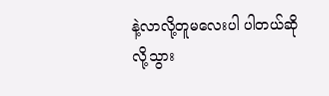နဲ့လာလို့တူမလေးပါ ပါတယ်ဆိုလို့သွား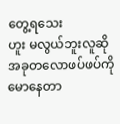တွေ့ရသေး
ဟူး မလွယ်ဘူးလူဆိုအခုတလောဖပ်ဖပ်ကိုမောနေတာ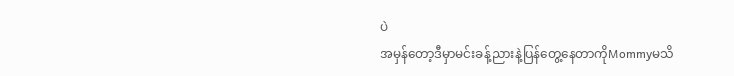ပဲ
အမှန်တော့ဒီမှာမင်းခန့်ညားနဲ့ပြန်တွေ့နေတာကိုMommyမသိ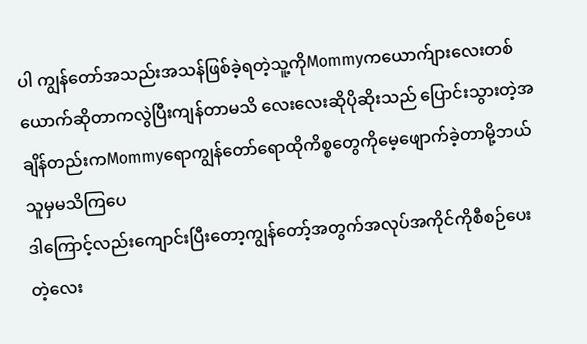ပါ ကျွန်တော်အသည်းအသန်ဖြစ်ခဲ့ရတဲ့သူ့ကိုMommyကယောက်ျားလေးတစ်ယောက်ဆိုတာကလွဲပြီးကျန်တာမသိ လေးလေးဆိုပိုဆိုးသည် ပြောင်းသွားတဲ့အချိန်တည်းကMommyရောကျွန်တော်ရောထိုကိစ္စတွေကိုမေ့ဖျောက်ခဲ့တာမို့ဘယ်သူမှမသိကြပေ
ဒါကြောင့်လည်းကျောင်းပြီးတော့ကျွန်တော့်အတွက်အလုပ်အကိုင်ကိုစီစဉ်ပေးတဲ့လေး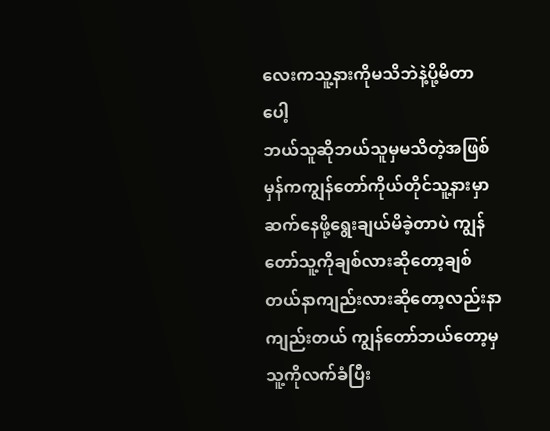လေးကသူ့နားကိုမသိဘဲနဲ့ပို့မိတာပေါ့
ဘယ်သူဆိုဘယ်သူမှမသိတဲ့အဖြစ်မှန်ကကျွန်တော်ကိုယ်တိုင်သူ့နားမှာဆက်နေဖို့ရွေးချယ်မိခဲ့တာပဲ ကျွန်တော်သူ့ကိုချစ်လားဆိုတော့ချစ်တယ်နာကျည်းလားဆိုတော့လည်းနာကျည်းတယ် ကျွန်တော်ဘယ်တော့မှသူ့ကိုလက်ခံပြီး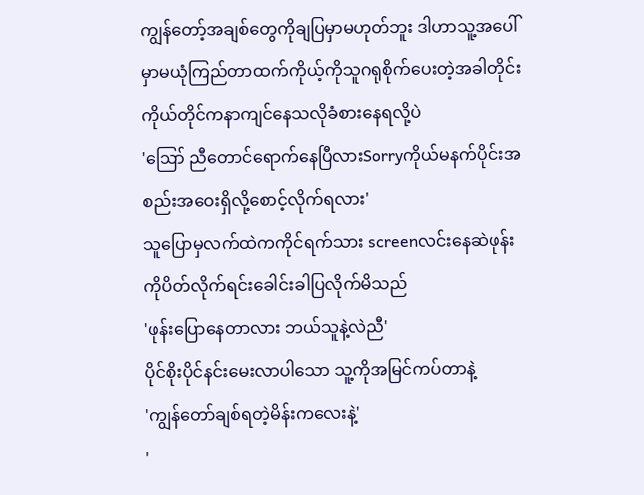ကျွန်တော့်အချစ်တွေကိုချပြမှာမဟုတ်ဘူး ဒါဟာသူ့အပေါ်မှာမယုံကြည်တာထက်ကိုယ့်ကိုသူဂရုစိုက်ပေးတဲ့အခါတိုင်းကိုယ်တိုင်ကနာကျင်နေသလိုခံစားနေရလို့ပဲ
'ဪ ညီတောင်ရောက်နေပြီလားSorryကိုယ်မနက်ပိုင်းအစည်းအဝေးရှိလို့စောင့်လိုက်ရလား'
သူပြောမှလက်ထဲကကိုင်ရက်သား screenလင်းနေဆဲဖုန်းကိုပိတ်လိုက်ရင်းခေါင်းခါပြလိုက်မိသည်
'ဖုန်းပြောနေတာလား ဘယ်သူနဲ့လဲညီ'
ပိုင်စိုးပိုင်နင်းမေးလာပါသော သူ့ကိုအမြင်ကပ်တာနဲ့
'ကျွန်တော်ချစ်ရတဲ့မိန်းကလေးနဲ့'
'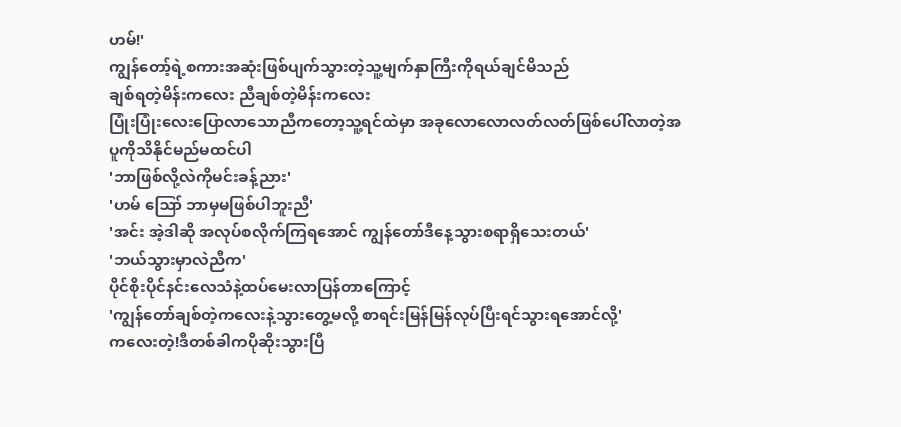ဟမ်!'
ကျွန်တော့်ရဲ့စကားအဆုံးဖြစ်ပျက်သွားတဲ့သူ့မျက်နှာကြီးကိုရယ်ချင်မိသည်
ချစ်ရတဲ့မိန်းကလေး ညီချစ်တဲ့မိန်းကလေး
ပြုံးပြုံးလေးပြောလာသောညီကတော့သူ့ရင်ထဲမှာ အခုလောလောလတ်လတ်ဖြစ်ပေါ်လာတဲ့အပူကိုသိနိုင်မည်မထင်ပါ
'ဘာဖြစ်လို့လဲကိုမင်းခန့်ညား'
'ဟမ် ဪ ဘာမှမဖြစ်ပါဘူးညီ'
'အင်း အဲ့ဒါဆို အလုပ်စလိုက်ကြရအောင် ကျွန်တော်ဒီနေ့သွားစရာရှိသေးတယ်'
'ဘယ်သွားမှာလဲညီက'
ပိုင်စိုးပိုင်နင်းလေသံနဲ့ထပ်မေးလာပြန်တာကြောင့်
'ကျွန်တော်ချစ်တဲ့ကလေးနဲ့သွားတွေ့မလို့ စာရင်းမြန်မြန်လုပ်ပြီးရင်သွားရအောင်လို့'
ကလေးတဲ့!ဒီတစ်ခါကပိုဆိုးသွားပြီ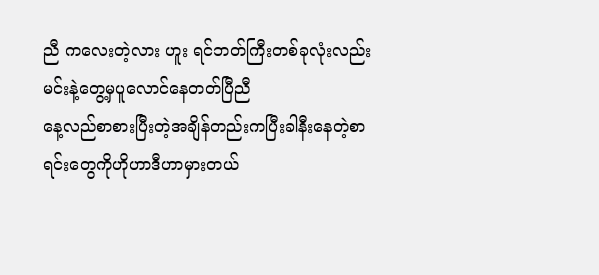ညီ ကလေးတဲ့လား ဟူး ရင်ဘတ်ကြီးတစ်ခုလုံးလည်းမင်းနဲ့တွေ့မှပူလောင်နေတတ်ပြီညီ
နေ့လည်စာစားပြီးတဲ့အချိန်တည်းကပြီးခါနီးနေတဲ့စာရင်းတွေကိုဟိုဟာဒီဟာမှားတယ်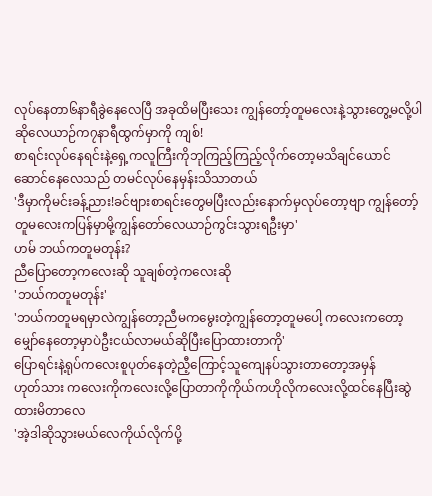လုပ်နေတာ၆နာရီခွဲနေလေပြီ အခုထိမပြီးသေး ကျွန်တော့်တူမလေးနဲ့သွားတွေ့မလို့ပါဆိုလေယာဉ်က၇နာရီထွက်မှာကို ကျစ်!
စာရင်းလုပ်နေရင်းနဲ့ရှေ့ကလူကြီးကိုဘုကြည့်ကြည့်လိုက်တော့မသိချင်ယောင်ဆောင်နေလေသည် တမင်လုပ်နေမှန်းသိသာတယ်
'ဒီမှာကိုမင်းခန့်ညား!ခင်ဗျားစာရင်းတွေမပြီးလည်းနောက်မှလုပ်တော့ဗျာ ကျွန်တော့်တူမလေးကပြန်မှာမို့ကျွန်တော်လေယာဉ်ကွင်းသွားရဦးမှာ'
ဟမ် ဘယ်ကတူမတုန်း?
ညီပြောတော့ကလေးဆို သူချစ်တဲ့ကလေးဆို
'ဘယ်ကတူမတုန်း'
'ဘယ်ကတူမရမှာလဲကျွန်တော့ညီမကမွေးတဲ့ကျွန်တော့တူမပေါ့ ကလေးကတော့မျှော်နေတော့မှာပဲဦးငယ်လာမယ်ဆိုပြီးပြောထားတာကို'
ပြောရင်းနဲ့ရုပ်ကလေးစူပုတ်နေတဲ့ညီ့ကြောင့်သူကျေနပ်သွားတာတော့အမှန်
ဟုတ်သား ကလေးကိုကလေးလို့ပြောတာကိုကိုယ်ကဟိုလိုကလေးလို့ထင်နေပြီးဆွဲထားမိတာလေ
'အဲ့ဒါဆိုသွားမယ်လေကိုယ်လိုက်ပို့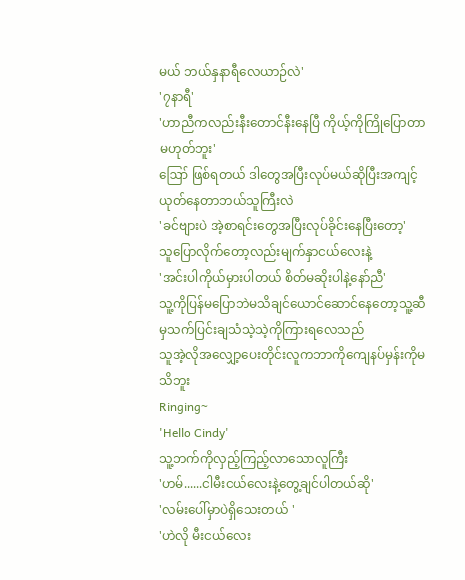မယ် ဘယ်နှနာရီလေယာဉ်လဲ'
'၇နာရီ'
'ဟာညီကလည်းနီးတောင်နီးနေပြီ ကိုယ့်ကိုကြိုပြောတာမဟုတ်ဘူး'
ဪ ဖြစ်ရတယ် ဒါတွေအပြီးလုပ်မယ်ဆိုပြီးအကျင့်ယုတ်နေတာဘယ်သူကြီးလဲ
'ခင်ဗျားပဲ အဲ့စာရင်းတွေအပြီးလုပ်ခိုင်းနေပြီးတော့'
သူပြောလိုက်တော့လည်းမျက်နှာငယ်လေးနဲ့
'အင်းပါကိုယ်မှားပါတယ် စိတ်မဆိုးပါနဲ့နော်ညီ'
သူ့ကိုပြန်မပြောဘဲမသိချင်ယောင်ဆောင်နေတော့သူ့ဆီမှသက်ပြင်းချသံသဲ့သဲ့ကိုကြားရလေသည်
သူအဲ့လိုအလျှော့ပေးတိုင်းလူကဘာကိုကျေနပ်မှန်းကိုမသိဘူး
Ringing~
'Hello Cindy'
သူ့ဘက်ကိုလှည့်ကြည့်လာသောလူကြီး
'ဟမ်......ငါမီးငယ်လေးနဲ့တွေ့ချင်ပါတယ်ဆို'
'လမ်းပေါ်မှာပဲရှိသေးတယ် '
'ဟဲလို မီးငယ်လေး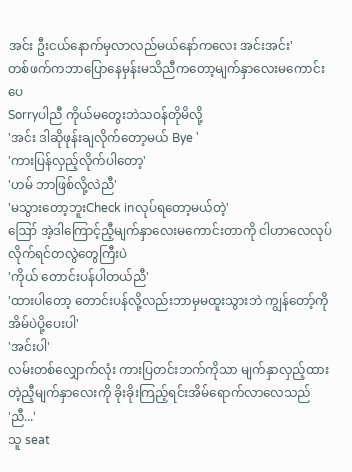အင်း ဦးငယ်နောက်မှလာလည်မယ်နော်ကလေး အင်းအင်း'
တစ်ဖက်ကဘာပြောနေမှန်းမသိညီကတော့မျက်နှာလေးမကောင်းပေ
Sorryပါညီ ကိုယ်မတွေးဘဲသဝန်တိုမိလို့
'အင်း ဒါဆိုဖုန်းချလိုက်တော့မယ် Bye '
'ကားပြန်လှည့်လိုက်ပါတော့'
'ဟမ် ဘာဖြစ်လို့လဲညီ'
'မသွားတော့ဘူးCheck inလုပ်ရတော့မယ်တဲ့'
ဪ အဲ့ဒါကြောင့်ညီ့မျက်နှာလေးမကောင်းတာကို ငါဟာလေလုပ်လိုက်ရင်တလွဲတွေကြီးပဲ
'ကိုယ် တောင်းပန်ပါတယ်ညီ'
'ထားပါတော့ တောင်းပန်လို့လည်းဘာမှမထူးသွားဘဲ ကျွန်တော့်ကိုအိမ်ပဲပို့ပေးပါ'
'အင်းပါ'
လမ်းတစ်လျှောက်လုံး ကားပြတင်းဘက်ကိုသာ မျက်နှာလှည့်ထားတဲ့ညီ့မျက်နှာလေးကို ခိုးခိုးကြည့်ရင်းအိမ်ရောက်လာလေသည်
'ညီ...'
သူ seat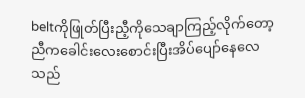beltကိုဖြုတ်ပြီးညီ့ကိုသေချာကြည့်လိုက်တော့ညီကခေါင်းလေးစောင်းပြီးအိပ်ပျော်နေလေသည်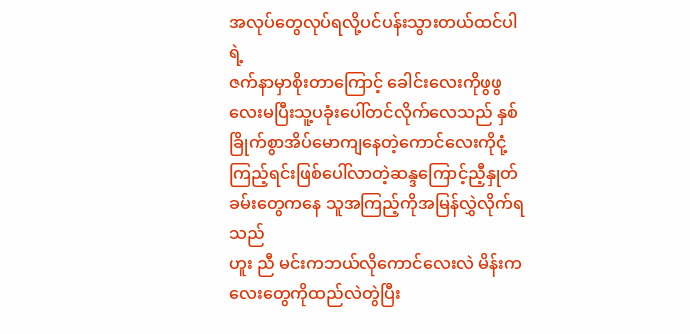အလုပ်တွေလုပ်ရလို့ပင်ပန်းသွားတယ်ထင်ပါရဲ့
ဇက်နာမှာစိုးတာကြောင့် ခေါင်းလေးကိုဖွဖွလေးမပြီးသူ့ပခုံးပေါ်တင်လိုက်လေသည် နှစ်ခြိုက်စွာအိပ်မောကျနေတဲ့ကောင်လေးကိုငုံ့ကြည့်ရင်းဖြစ်ပေါ်လာတဲ့ဆန္ဒကြောင့်ညီ့နှုတ်ခမ်းတွေကနေ သူအကြည့်ကိုအမြန်လွှဲလိုက်ရသည်
ဟူး ညီ မင်းကဘယ်လိုကောင်လေးလဲ မိန်းကလေးတွေကိုထည်လဲတွဲပြီး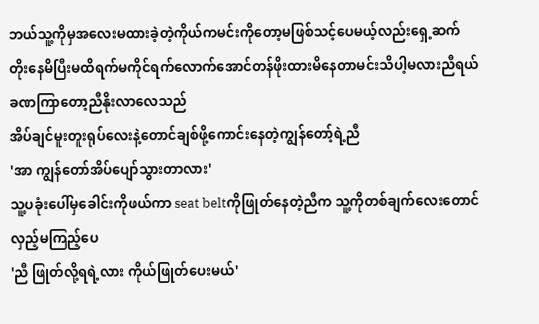ဘယ်သူ့ကိုမှအလေးမထားခဲ့တဲ့ကိုယ်ကမင်းကိုတော့မဖြစ်သင့်ပေမယ့်လည်းရှေ့ဆက်တိုးနေမိပြီးမထိရက်မကိုင်ရက်လောက်အောင်တန်ဖိုးထားမိနေတာမင်းသိပါ့မလားညီရယ်
ခဏကြာတော့ညီနိုးလာလေသည်
အိပ်ချင်မူးတူးရုပ်လေးနဲ့တောင်ချစ်ဖို့ကောင်းနေတဲ့ကျွန်တော့်ရဲ့ညီ
'အာ ကျွန်တော်အိပ်ပျော်သွားတာလား'
သူ့ပခုံးပေါ်မှခေါင်းကိုဖယ်ကာ seat beltကိုဖြုတ်နေတဲ့ညီက သူ့ကိုတစ်ချက်လေးတောင်လှည့်မကြည့်ပေ
'ညီ ဖြုတ်လို့ရရဲ့လား ကိုယ်ဖြုတ်ပေးမယ်'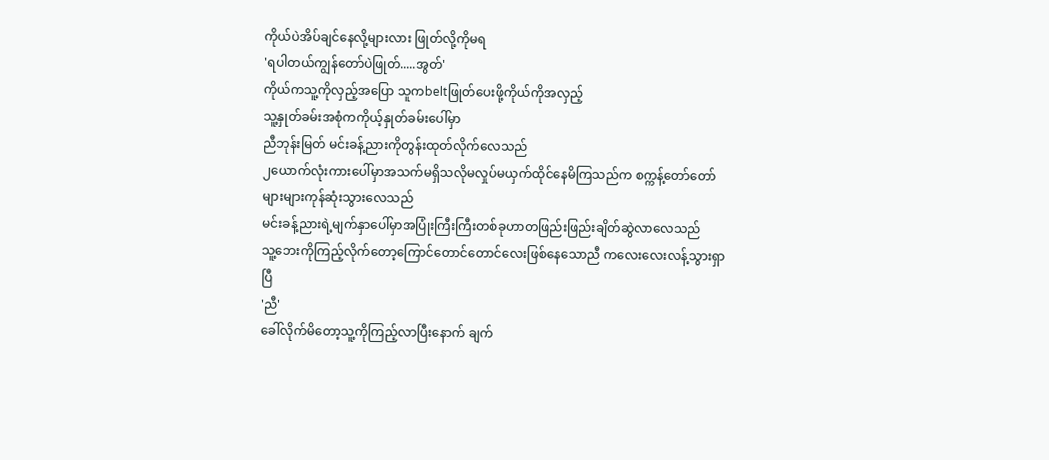ကိုယ်ပဲအိပ်ချင်နေလို့များလား ဖြုတ်လို့ကိုမရ
'ရပါတယ်ကျွန်တော်ပဲဖြုတ်.....အွတ်'
ကိုယ်ကသူ့ကိုလှည့်အပြော သူကbeltဖြုတ်ပေးဖို့ကိုယ်ကိုအလှည့်
သူ့နှုတ်ခမ်းအစုံကကိုယ့်နှုတ်ခမ်းပေါ်မှာ
ညီဘုန်းမြတ် မင်းခန့်ညားကိုတွန်းထုတ်လိုက်လေသည်
၂ယောက်လုံးကားပေါ်မှာအသက်မရှိသလိုမလှုပ်မယှက်ထိုင်နေမိကြသည်က စက္ကန့်တော်တော်များများကုန်ဆုံးသွားလေသည်
မင်းခန့်ညားရဲ့မျက်နှာပေါ်မှာအပြုံးကြီးကြီးတစ်ခုဟာတဖြည်းဖြည်းချိတ်ဆွဲလာလေသည်
သူ့ဘေးကိုကြည့်လိုက်တော့ကြောင်တောင်တောင်လေးဖြစ်နေသောညီ ကလေးလေးလန့်သွားရှာပြီ
'ညီ'
ခေါ်လိုက်မိတော့သူ့ကိုကြည့်လာပြီးနောက် ချက်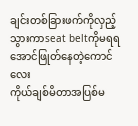ချင်းတစ်ခြားဖက်ကိုလှည့်သွားကာseat beltကိုမရရအောင်ဖြုတ်နေတဲ့ကောင်လေး
ကိုယ်ချစ်မိတာအပြစ်မ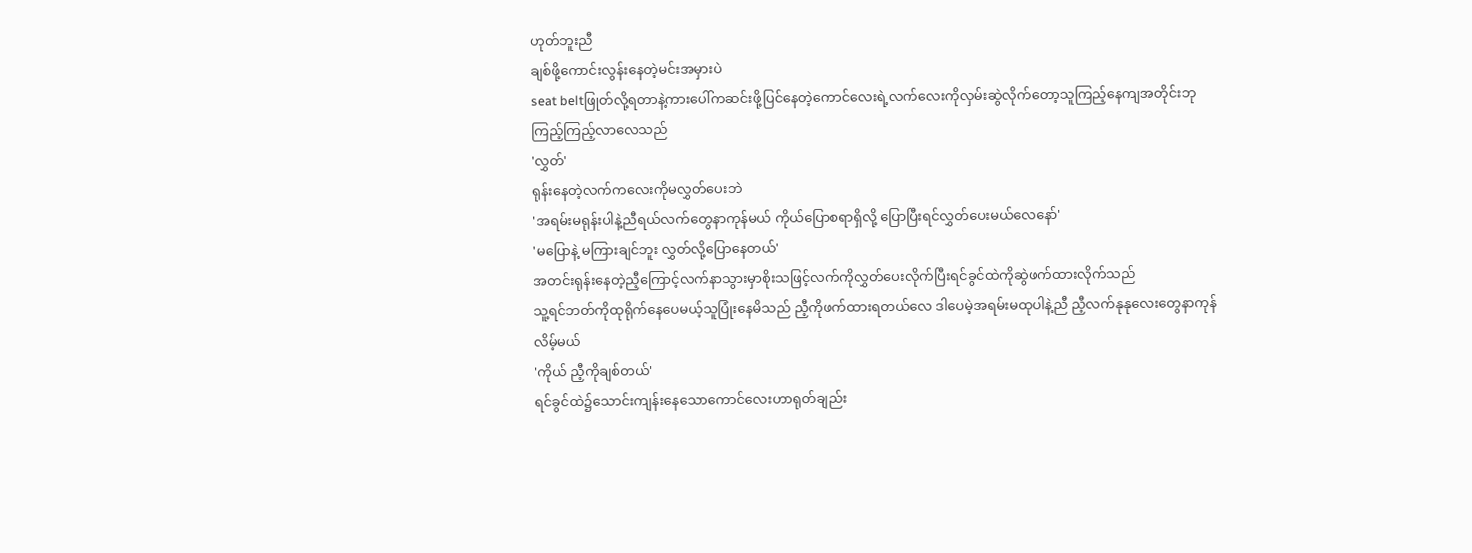ဟုတ်ဘူးညီ
ချစ်ဖို့ကောင်းလွန်းနေတဲ့မင်းအမှားပဲ
seat beltဖြုတ်လို့ရတာနဲ့ကားပေါ်ကဆင်းဖို့ပြင်နေတဲ့ကောင်လေးရဲ့လက်လေးကိုလှမ်းဆွဲလိုက်တော့သူကြည့်နေကျအတိုင်းဘုကြည့်ကြည့်လာလေသည်
'လွှတ်'
ရုန်းနေတဲ့လက်ကလေးကိုမလွှတ်ပေးဘဲ
'အရမ်းမရုန်းပါနဲ့ညီရယ်လက်တွေနာကုန်မယ် ကိုယ်ပြောစရာရှိလို့ ပြောပြီးရင်လွှတ်ပေးမယ်လေနော်'
'မပြောနဲ့ မကြားချင်ဘူး လွှတ်လို့ပြောနေတယ်'
အတင်းရုန်းနေတဲ့ညီ့ကြောင့်လက်နာသွားမှာစိုးသဖြင့်လက်ကိုလွှတ်ပေးလိုက်ပြီးရင်ခွင်ထဲကိုဆွဲဖက်ထားလိုက်သည်
သူ့ရင်ဘတ်ကိုထုရိုက်နေပေမယ့်သူပြုံးနေမိသည် ညီ့ကိုဖက်ထားရတယ်လေ ဒါပေမဲ့အရမ်းမထုပါနဲ့ညီ ညီ့လက်နုနုလေးတွေနာကုန်လိမ့်မယ်
'ကိုယ် ညီ့ကိုချစ်တယ်'
ရင်ခွင်ထဲ၌သောင်းကျန်းနေသောကောင်လေးဟာရုတ်ချည်း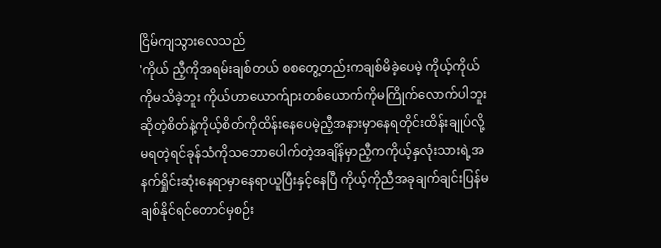ငြိမ်ကျသွားလေသည်
'ကိုယ် ညီ့ကိုအရမ်းချစ်တယ် စစတွေ့တည်းကချစ်မိခဲ့ပေမဲ့ ကိုယ့်ကိုယ်ကိုမသိခဲ့ဘူး ကိုယ်ဟာယောက်ျားတစ်ယောက်ကိုမကြိုက်လောက်ပါဘူးဆိုတဲ့စိတ်နဲ့ကိုယ့်စိတ်ကိုထိန်းနေပေမဲ့ညီ့အနားမှာနေရတိုင်းထိန်းချုပ်လို့မရတဲ့ရင်ခုန်သံကိုသဘောပေါက်တဲ့အချိန်မှာညီ့ကကိုယ့်နှလုံးသားရဲ့အနက်ရှိုင်းဆုံးနေရာမှာနေရာယူပြီးနှင့်နေပြီ ကိုယ့်ကိုညီအခုချက်ချင်းပြန်မချစ်နိုင်ရင်တောင်မှစဉ်း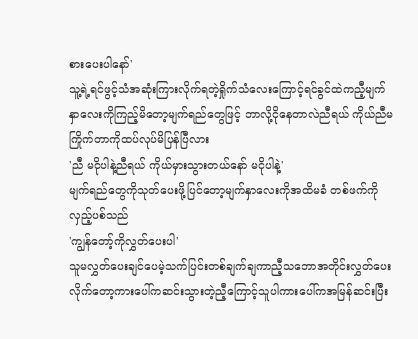စားပေးပါနော်'
သူ့ရဲ့ရင်ဖွင့်သံအဆုံးကြားလိုက်ရတဲ့ရှိုက်သံလေးကြောင့်ရင်ခွင်ထဲကညီ့မျက်နှာလေးကိုကြည့်မိတော့မျက်ရည်တွေဖြင့် ဘာလို့ငိုနေတာလဲညီရယ် ကိုယ်ညီမကြိုက်တာကိုထပ်လုပ်မိပြန်ပြီလား
'ညီ မငိုပါနဲ့ညီရယ် ကိုယ်မှားသွားတယ်နော် မငိုပါနဲ့'
မျက်ရည်တွေကိုသုတ်ပေးဖို့ပြင်တော့မျက်နှာလေးကိုအထိမခံ တစ်ဖက်ကိုလှည့်ပစ်သည်
'ကျွန်တော့်ကိုလွှတ်ပေးပါ'
သူမလွှတ်ပေးချင်ပေမဲ့သက်ပြင်းတစ်ချက်ချကာညီ့သဘောအတိုင်းလွှတ်ပေးလိုက်တော့ကားပေါ်ကဆင်းသွားတဲ့ညီ့ကြောင့်သူပါကားပေါ်ကအမြန်ဆင်းပြီး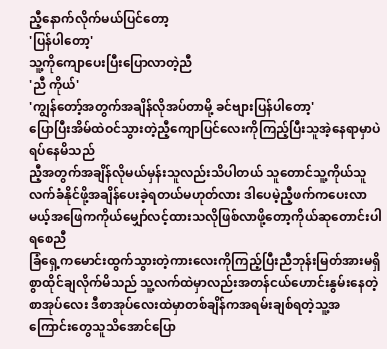ညီ့နောက်လိုက်မယ်ပြင်တော့
'ပြန်ပါတော့'
သူ့ကိုကျောပေးပြီးပြောလာတဲ့ညီ
'ညီ ကိုယ်'
'ကျွန်တော့်အတွက်အချိန်လိုအပ်တာမို့ ခင်ဗျားပြန်ပါတော့'
ပြောပြီးအိမ်ထဲဝင်သွားတဲ့ညီ့ကျောပြင်လေးကိုကြည့်ပြီးသူအဲ့နေရာမှာပဲရပ်နေမိသည်
ညီ့အတွက်အချိန်လိုမယ်မှန်းသူလည်းသိပါတယ် သူတောင်သူ့ကိုယ်သူလက်ခံနိုင်ဖို့အချိန်ပေးခဲ့ရတယ်မဟုတ်လား ဒါပေမဲ့ညီ့ဖက်ကပေးလာမယ့်အဖြေကကိုယ်မျှော်လင့်ထားသလိုဖြစ်လာဖို့တော့ကိုယ်ဆုတောင်းပါရစေညီ
ခြံရှေ့ကမောင်းထွက်သွားတဲ့ကားလေးကိုကြည့်ပြီးညီဘုန်းမြတ်အားမရှိစွာထိုင်ချလိုက်မိသည် သူ့လက်ထဲမှာလည်းအတန်ငယ်ဟောင်းနွမ်းနေတဲ့စာအုပ်လေး ဒီစာအုပ်လေးထဲမှာတစ်ချိန်ကအရမ်းချစ်ရတဲ့သူ့အကြောင်းတွေသူသိအောင်ပြော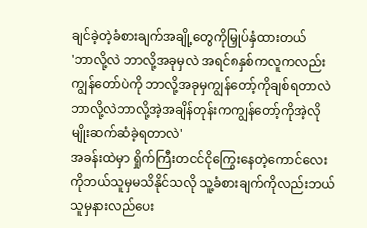ချင်ခဲ့တဲ့ခံစားချက်အချို့တွေကိုမြှုပ်နှံထားတယ်
'ဘာလို့လဲ ဘာလို့အခုမှလဲ အရင်၈နှစ်ကလူကလည်းကျွန်တော်ပဲကို ဘာလို့အခုမှကျွန်တော့်ကိုချစ်ရတာလဲ ဘာလို့လဲဘာလို့အဲ့အချိန်တုန်းကကျွန်တော့်ကိုအဲ့လိုမျိုးဆက်ဆံခဲ့ရတာလဲ'
အခန်းထဲမှာ ရှိုက်ကြီးတငင်ငိုကြွေးနေတဲ့ကောင်လေးကိုဘယ်သူမှမသိနိုင်သလို သူ့ခံစားချက်ကိုလည်းဘယ်သူမှနားလည်ပေး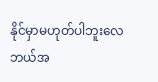နိုင်မှာမဟုတ်ပါဘူးလေ
ဘယ်အ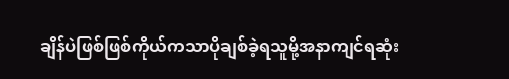ချိန်ပဲဖြစ်ဖြစ်ကိုယ်ကသာပိုချစ်ခဲ့ရသူမို့အနာကျင်ရဆုံး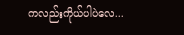ကလည်းကိုယ်ပါပဲလေ...